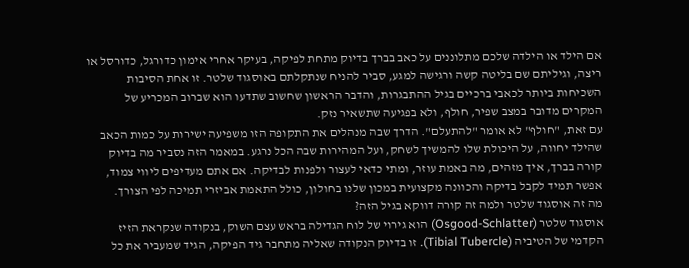אם הילד או הילדה שלכם מתלוננים על כאב בברך בדיוק מתחת לפיקה, בעיקר אחרי אימון כדורגל, כדורסל או ריצה, וגיליתם שם בליטה קשה ורגישה למגע, סביר להניח שנתקלתם באוסגוד שלטר. זו אחת הסיבות השכיחות ביותר לכאבי ברכיים בגיל ההתבגרות, והדבר הראשון שחשוב שתדעו הוא שברוב המכריע של המקרים מדובר במצב שפיר, חולף, ולא בפגיעה שתשאיר נזק.
עם זאת, "חולף" לא אומר "להתעלם". הדרך שבה מנהלים את התקופה הזו משפיעה ישירות על כמות הכאב שהילד יחווה, על היכולת שלו להמשיך לשחק, ועל המהירות שבה הכל נרגע. במאמר הזה נסביר מה בדיוק קורה בברך, איך מזהים, מה באמת עוזר, ומתי כדאי לעצור ולפנות לבדיקה. אם אתם מעדיפים ליווי צמוד, אפשר תמיד לקבל בדיקה והכוונה מקצועית במכון שלנו בחולון, כולל התאמת אביזרי תמיכה לפי הצורך.
מה זה אוסגוד שלטר ולמה זה קורה דווקא בגיל הזה?
אוסגוד שלטר (Osgood-Schlatter) הוא גירוי של לוח הגדילה בראש עצם השוק, בנקודה שנקראת הזיז הקדמי של הטיביה (Tibial Tubercle). זו בדיוק הנקודה שאליה מתחבר גיד הפיקה, הגיד שמעביר את כל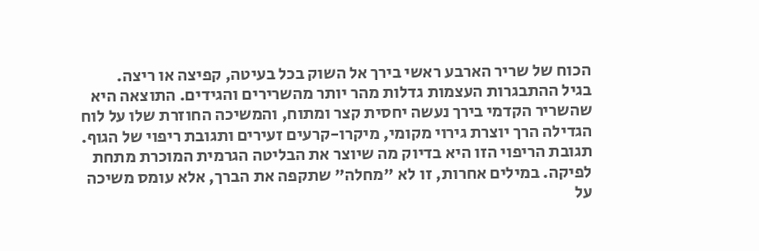הכוח של שריר הארבע ראשי בירך אל השוק בכל בעיטה, קפיצה או ריצה.
בגיל ההתבגרות העצמות גדלות מהר יותר מהשרירים והגידים. התוצאה היא שהשריר הקדמי בירך נעשה יחסית קצר ומתוח, והמשיכה החוזרת שלו על לוח הגדילה הרך יוצרת גירוי מקומי, מיקרו-קרעים זעירים ותגובת ריפוי של הגוף. תגובת הריפוי הזו היא בדיוק מה שיוצר את הבליטה הגרמית המוכרת מתחת לפיקה. במילים אחרות, זו לא "מחלה" שתקפה את הברך, אלא עומס משיכה על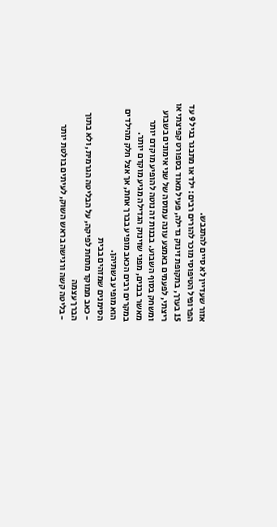אזור שעדיין לא סיים להתגבש.
הפרופיל הטיפוסי מוכר להורים רבים: ילד או מתבגר בגיל 9 עד 15 בערך, בתקופת זינוק גדילה, פעיל מאוד בספורט קפיצתי או ריצתי, לפעמים באמצע עונה עמוסה של שני אימונים בשבוע ומשחק בסוף השבוע. בבנות זה נוטה להופיע מוקדם יותר מאשר בבנים, מפני שזינוק הגדילה מגיע מוקדם יותר. במקרים רבים הכאב מופיע בברך אחת, אך אצל חלק מהילדים הוא מופיע בשתיהן.
הסימנים שמזהים בבית
- כאב ממוקד מתחת לפיקה, על הבליטה הגרמית, ולא בתוך הברך עצמה
- בליטה קשה ורגישה בראש השוק, לעיתים בולטת יותר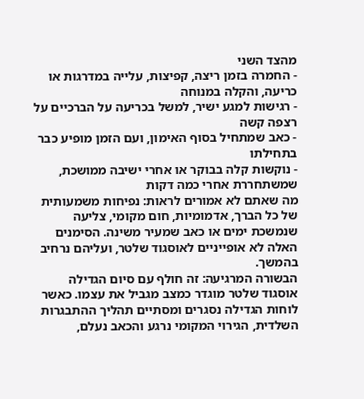מהצד השני
- החמרה בזמן ריצה, קפיצות, עלייה במדרגות או כריעה, והקלה במנוחה
- רגישות למגע ישיר, למשל בכריעה על הברכיים על רצפה קשה
- כאב שמתחיל בסוף האימון, ועם הזמן מופיע כבר בתחילתו
- נוקשות קלה בבוקר או אחרי ישיבה ממושכת, שמשתחררת אחרי כמה דקות
מה שאתם לא אמורים לראות: נפיחות משמעותית של כל הברך, אדמומיות, חום מקומי, צליעה שנמשכת ימים או כאב שמעיר משינה. הסימנים האלה לא אופייניים לאוסגוד שלטר, ועליהם נרחיב בהמשך.
הבשורה המרגיעה: זה חולף עם סיום הגדילה
אוסגוד שלטר מוגדר כמצב מגביל את עצמו. כאשר לוחות הגדילה נסגרים ומסתיים תהליך ההתבגרות השלדית, הגירוי המקומי נרגע והכאב נעלם,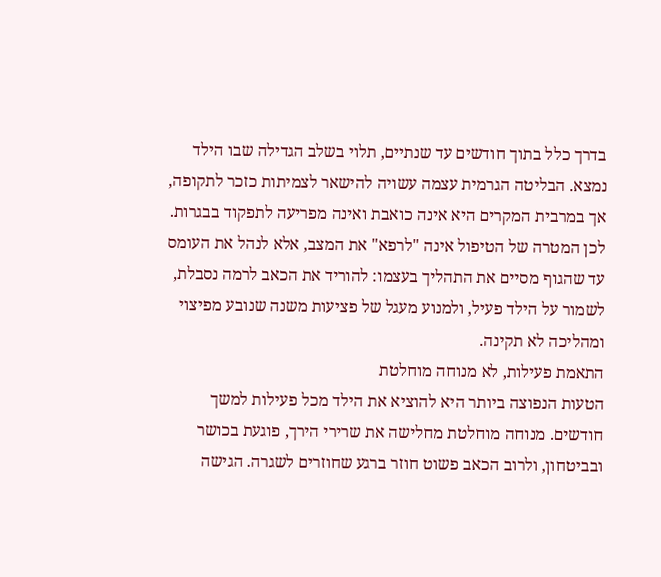בדרך כלל בתוך חודשים עד שנתיים, תלוי בשלב הגדילה שבו הילד נמצא. הבליטה הגרמית עצמה עשויה להישאר לצמיתות כזכר לתקופה, אך במרבית המקרים היא אינה כואבת ואינה מפריעה לתפקוד בבגרות.
לכן המטרה של הטיפול אינה "לרפא" את המצב, אלא לנהל את העומס עד שהגוף מסיים את התהליך בעצמו: להוריד את הכאב לרמה נסבלת, לשמור על הילד פעיל, ולמנוע מעגל של פציעות משנה שנובע מפיצוי ומהליכה לא תקינה.
התאמת פעילות, לא מנוחה מוחלטת
הטעות הנפוצה ביותר היא להוציא את הילד מכל פעילות למשך חודשים. מנוחה מוחלטת מחלישה את שרירי הירך, פוגעת בכושר ובביטחון, ולרוב הכאב פשוט חוזר ברגע שחוזרים לשגרה. הגישה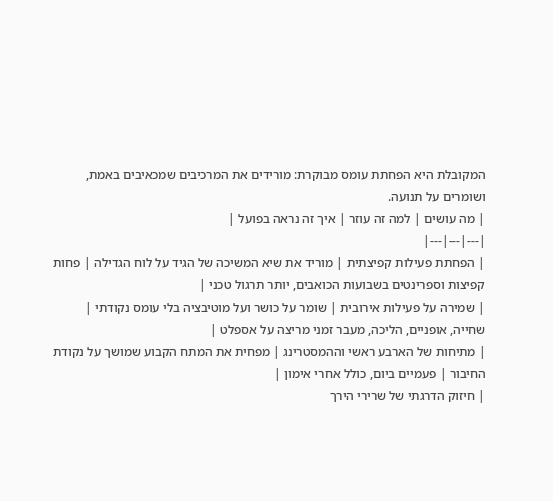המקובלת היא הפחתת עומס מבוקרת: מורידים את המרכיבים שמכאיבים באמת, ושומרים על תנועה.
| מה עושים | למה זה עוזר | איך זה נראה בפועל |
|---|---|---|
| הפחתת פעילות קפיצתית | מוריד את שיא המשיכה של הגיד על לוח הגדילה | פחות קפיצות וספרינטים בשבועות הכואבים, יותר תרגול טכני |
| שמירה על פעילות אירובית | שומר על כושר ועל מוטיבציה בלי עומס נקודתי | שחייה, אופניים, הליכה, מעבר זמני מריצה על אספלט |
| מתיחות של הארבע ראשי וההמסטרינג | מפחית את המתח הקבוע שמושך על נקודת החיבור | פעמיים ביום, כולל אחרי אימון |
| חיזוק הדרגתי של שרירי הירך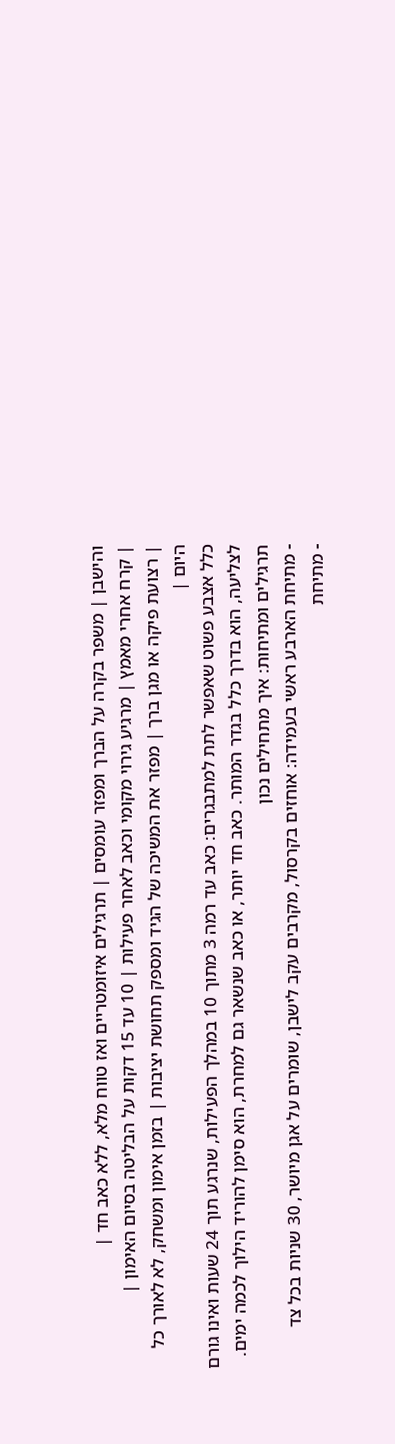והישבן | משפר בקרה על הברך ומפזר עומסים | תרגילים איזומטריים ואז טווח מלא, ללא כאב חד |
| קרח אחרי מאמץ | מרגיע גירוי מקומי וכאב לאחר פעילות | 10 עד 15 דקות על הבליטה בסיום האימון |
| רצועת פיקה או מגן ברך | מפזר את המשיכה של הגיד ומספק תחושת יציבות | בזמן אימון ומשחק, לא לאורך כל היום |
כלל אצבע פשוט שאפשר לתת למתבגרים: כאב עד רמה 3 מתוך 10 במהלך הפעילות, שנרגע תוך 24 שעות ואינו גורם לצליעה, הוא בדרך כלל בגדר המותר. כאב חד יותר, או כאב שנשאר גם למחרת, הוא סימן להוריד הילוך לכמה ימים.
תרגילים ומתיחות: איך מתחילים נכון
- מתיחת הארבע ראשי בעמידה: אוחזים בקרסול, מקרבים עקב לישבן, שומרים על אגן מיושר, 30 שניות בכל צד
- מתיחת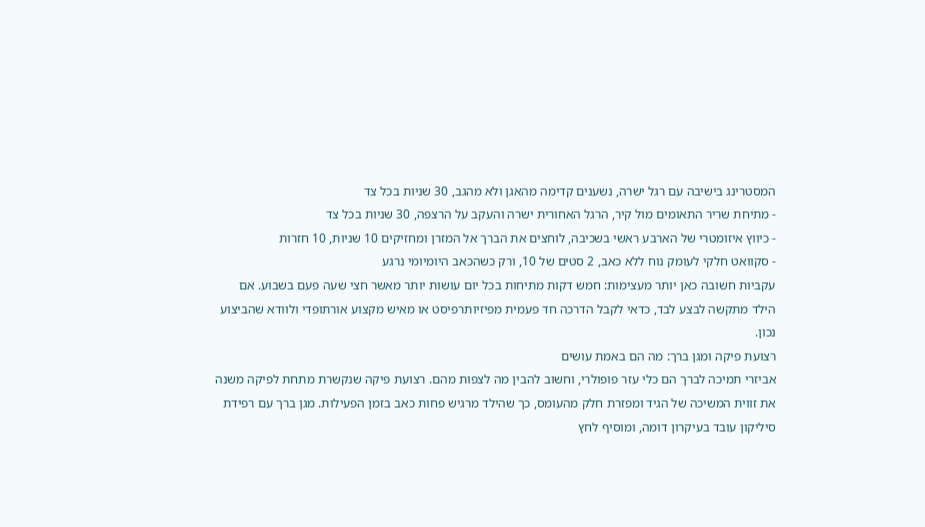המסטרינג בישיבה עם רגל ישרה, נשענים קדימה מהאגן ולא מהגב, 30 שניות בכל צד
- מתיחת שריר התאומים מול קיר, הרגל האחורית ישרה והעקב על הרצפה, 30 שניות בכל צד
- כיווץ איזומטרי של הארבע ראשי בשכיבה, לוחצים את הברך אל המזרן ומחזיקים 10 שניות, 10 חזרות
- סקוואט חלקי לעומק נוח ללא כאב, 2 סטים של 10, ורק כשהכאב היומיומי נרגע
עקביות חשובה כאן יותר מעצימות: חמש דקות מתיחות בכל יום עושות יותר מאשר חצי שעה פעם בשבוע. אם הילד מתקשה לבצע לבד, כדאי לקבל הדרכה חד פעמית מפיזיותרפיסט או מאיש מקצוע אורתופדי ולוודא שהביצוע נכון.
רצועת פיקה ומגן ברך: מה הם באמת עושים
אביזרי תמיכה לברך הם כלי עזר פופולרי, וחשוב להבין מה לצפות מהם. רצועת פיקה שנקשרת מתחת לפיקה משנה את זווית המשיכה של הגיד ומפזרת חלק מהעומס, כך שהילד מרגיש פחות כאב בזמן הפעילות. מגן ברך עם רפידת סיליקון עובד בעיקרון דומה, ומוסיף לחץ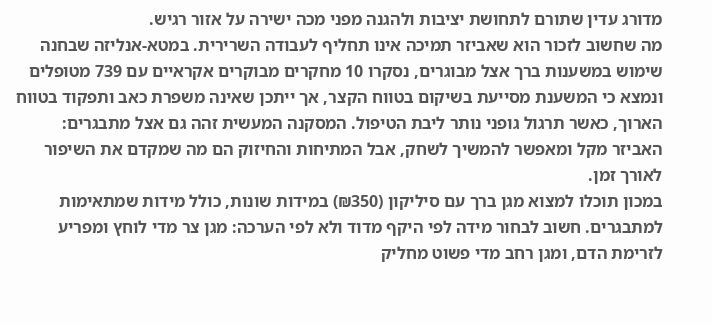מדורג עדין שתורם לתחושת יציבות ולהגנה מפני מכה ישירה על אזור רגיש.
מה שחשוב לזכור הוא שאביזר תמיכה אינו תחליף לעבודה השרירית. במטא-אנליזה שבחנה שימוש במשענות ברך אצל מבוגרים, נסקרו 10 מחקרים מבוקרים אקראיים עם 739 מטופלים ונמצא כי המשענת מסייעת בשיקום בטווח הקצר, אך ייתכן שאינה משפרת כאב ותפקוד בטווח הארוך, כאשר תרגול גופני נותר ליבת הטיפול. המסקנה המעשית זהה גם אצל מתבגרים: האביזר מקל ומאפשר להמשיך לשחק, אבל המתיחות והחיזוק הם מה שמקדם את השיפור לאורך זמן.
במכון תוכלו למצוא מגן ברך עם סיליקון (₪350) במידות שונות, כולל מידות שמתאימות למתבגרים. חשוב לבחור מידה לפי היקף מדוד ולא לפי הערכה: מגן צר מדי לוחץ ומפריע לזרימת הדם, ומגן רחב מדי פשוט מחליק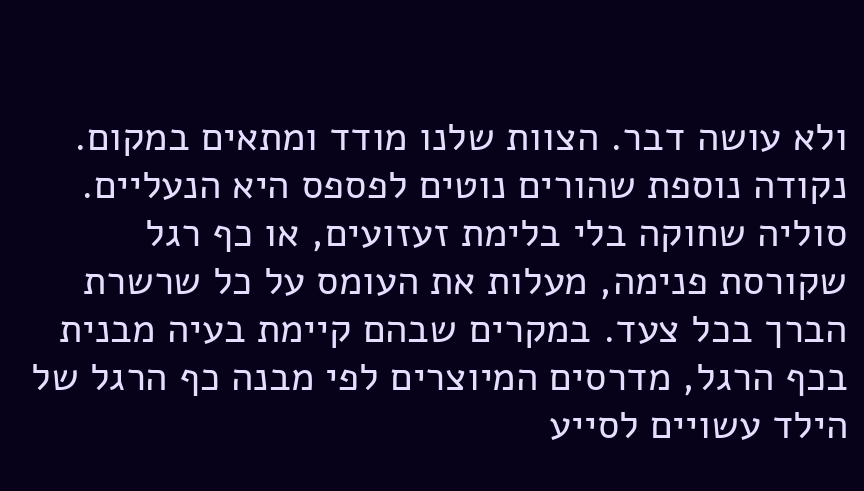ולא עושה דבר. הצוות שלנו מודד ומתאים במקום.
נקודה נוספת שהורים נוטים לפספס היא הנעליים. סוליה שחוקה בלי בלימת זעזועים, או כף רגל שקורסת פנימה, מעלות את העומס על כל שרשרת הברך בכל צעד. במקרים שבהם קיימת בעיה מבנית בכף הרגל, מדרסים המיוצרים לפי מבנה כף הרגל של הילד עשויים לסייע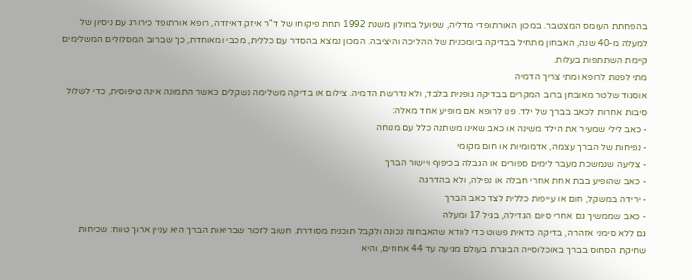בהפחתת העומס המצטבר. במכון האורתופדי מדליה, שפועל בחולון משנת 1992 תחת פיקוחו של ד"ר איזק דאיזדה, רופא אורתופד כירורג עם ניסיון של למעלה מ-40 שנה, האבחון מתחיל בבדיקה ביומכנית של ההליכה והיציבה. המכון נמצא בהסדר עם כללית, מכבי ומאוחדת, כך שברוב המסלולים המשלימים קיימת השתתפות בעלות.
מתי לפנות לרופא ומתי צריך הדמיה
אוסגוד שלטר מאובחן ברוב המקרים בבדיקה גופנית בלבד, ולא נדרשת הדמיה. צילום או בדיקה משלימה נשקלים כאשר התמונה אינה טיפוסית, כדי לשלול סיבות אחרות לכאב בברך של ילד. פנו לרופא אם מופיע אחד מאלה:
- כאב לילי שמעיר את הילד משינה או כאב שאינו משתנה כלל עם מנוחה
- נפיחות של הברך עצמה, אדמומיות או חום מקומי
- צליעה שנמשכת מעבר לימים ספורים או הגבלה בכיפוף ויישור הברך
- כאב שהופיע בבת אחת אחרי חבלה או נפילה, ולא בהדרגה
- ירידה במשקל, חום או עייפות כללית לצד כאב הברך
- כאב שממשיך גם אחרי סיום הגדילה, בגיל 17 ומעלה
גם ללא סימני אזהרה, בדיקה כדאית פשוט כדי לוודא שהאבחנה נכונה ולקבל תוכנית מסודרת. חשוב לזכור שבריאות הברך היא עניין ארוך טווח: שכיחות שחיקת הסחוס בברך באוכלוסייה הבוגרת בעולם מגיעה עד 44 אחוזים, והיא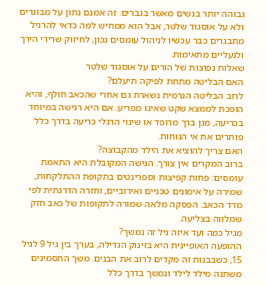גבוהה יותר בנשים מאשר בגברים. זה אמנם נתון על מבוגרים ולא על אוסגוד שלטר, אבל הוא ממחיש למה כדאי להרגיל מתבגרים כבר עכשיו לניהול עומסים נכון, לחיזוק שרירי הירך ולנעליים מתאימות.
שאלות נפוצות של הורים על אוסגוד שלטר
האם הבליטה מתחת לפיקה תיעלם?
לרוב הבליטה הגרמית נשארת גם אחרי שהכאב חולף, והיא הופכת לממצא שקט שאינו מפריע. אם היא רגישה במיוחד בכריעה, מגן ברך מרופד או שינוי הרגלי כריעה בדרך כלל פותרים את אי הנוחות.
האם צריך להוציא את הילד מהקבוצה?
ברוב המקרים אין צורך. הגישה המקובלת היא התאמת עומסים: פחות קפיצות וספרינטים בתקופת ההתלקחות, שמירה על אימונים טכניים ואירוביים, וחזרה הדרגתית לפי מדד הכאב. הפסקה מלאה שמורה לתקופות של כאב חזק שמלווה בצליעה.
מגיל כמה ועד איזה גיל זה נמשך?
ההופעה האופיינית היא בזינוק הגדילה, בערך בין גיל 9 לגיל 15, כשבבנות זה מקדים לרוב את הבנים. משך התסמינים משתנה מילד לילד ונמשך בדרך כלל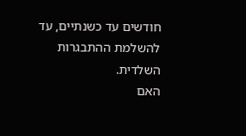חודשים עד כשנתיים, עד להשלמת ההתבגרות השלדית.
האם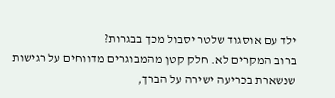ילד עם אוסגוד שלטר יסבול מכך בבגרות?
ברוב המקרים לא. חלק קטן מהמבוגרים מדווחים על רגישות שנשארת בכריעה ישירה על הברך,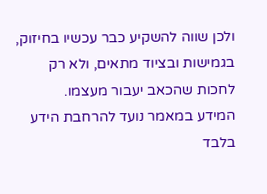ולכן שווה להשקיע כבר עכשיו בחיזוק, בגמישות ובציוד מתאים, ולא רק לחכות שהכאב יעבור מעצמו.
המידע במאמר נועד להרחבת הידע בלבד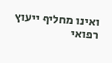ואינו מחליף ייעוץ רפואי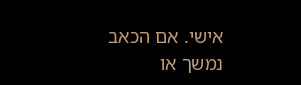אישי. אם הכאב נמשך או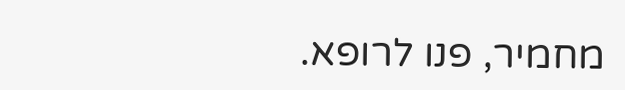מחמיר, פנו לרופא.